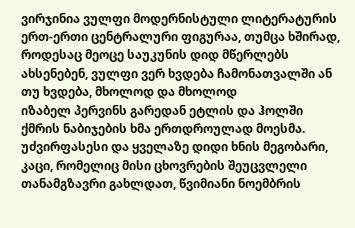ვირჯინია ვულფი მოდერნისტული ლიტერატურის ერთ-ერთი ცენტრალური ფიგურაა, თუმცა ხშირად, როდესაც მეოცე საუკუნის დიდ მწერლებს ახსენებენ, ვულფი ვერ ხვდება ჩამონათვალში ან თუ ხვდება, მხოლოდ და მხოლოდ
იზაბელ პერვინს გარედან ეტლის და ჰოლში ქმრის ნაბიჯების ხმა ერთდროულად მოესმა. უძვირფასესი და ყველაზე დიდი ხნის მეგობარი, კაცი, რომელიც მისი ცხოვრების შეუცვლელი თანამგზავრი გახლდათ, წვიმიანი ნოემბრის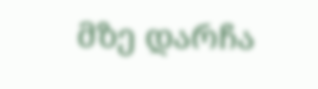მზე დარჩა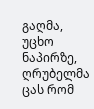გაღმა, უცხო ნაპირზე, ღრუბელმა ცას რომ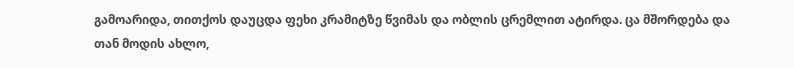გამოარიდა, თითქოს დაუცდა ფეხი კრამიტზე წვიმას და ობლის ცრემლით ატირდა. ცა მშორდება და თან მოდის ახლო,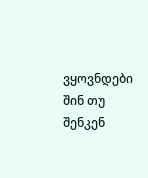ვყოვნდები შინ თუ შენკენ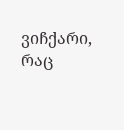ვიჩქარი, რაც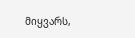მიყვარს,